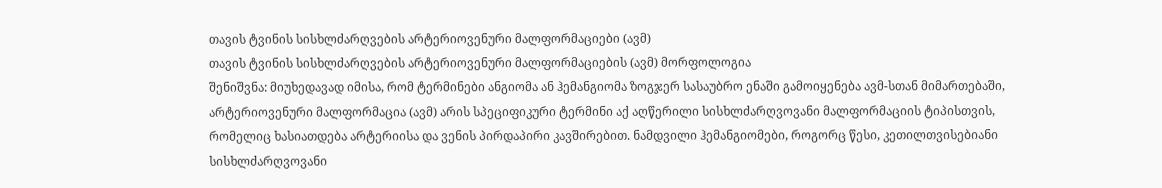თავის ტვინის სისხლძარღვების არტერიოვენური მალფორმაციები (ავმ)
თავის ტვინის სისხლძარღვების არტერიოვენური მალფორმაციების (ავმ) მორფოლოგია
შენიშვნა: მიუხედავად იმისა, რომ ტერმინები ანგიომა ან ჰემანგიომა ზოგჯერ სასაუბრო ენაში გამოიყენება ავმ-სთან მიმართებაში, არტერიოვენური მალფორმაცია (ავმ) არის სპეციფიკური ტერმინი აქ აღწერილი სისხლძარღვოვანი მალფორმაციის ტიპისთვის, რომელიც ხასიათდება არტერიისა და ვენის პირდაპირი კავშირებით. ნამდვილი ჰემანგიომები, როგორც წესი, კეთილთვისებიანი სისხლძარღვოვანი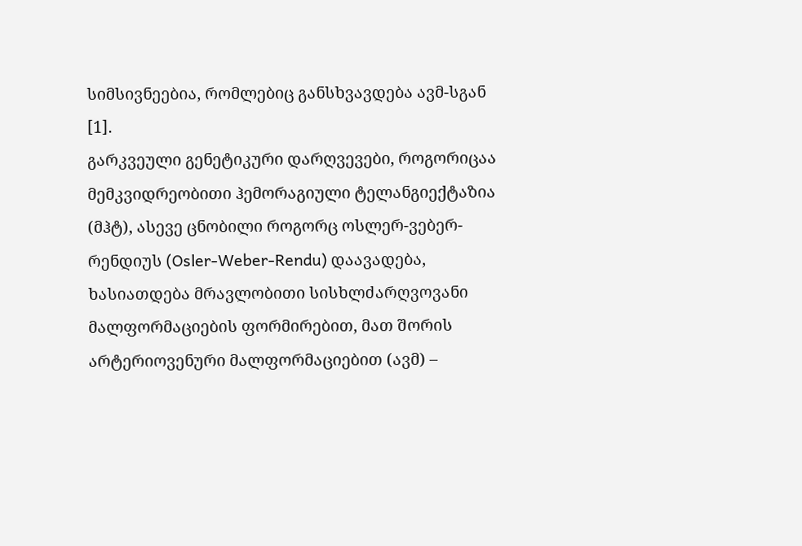სიმსივნეებია, რომლებიც განსხვავდება ავმ-სგან [1].
გარკვეული გენეტიკური დარღვევები, როგორიცაა მემკვიდრეობითი ჰემორაგიული ტელანგიექტაზია (მჰტ), ასევე ცნობილი როგორც ოსლერ-ვებერ-რენდიუს (Osler-Weber-Rendu) დაავადება, ხასიათდება მრავლობითი სისხლძარღვოვანი მალფორმაციების ფორმირებით, მათ შორის არტერიოვენური მალფორმაციებით (ავმ) –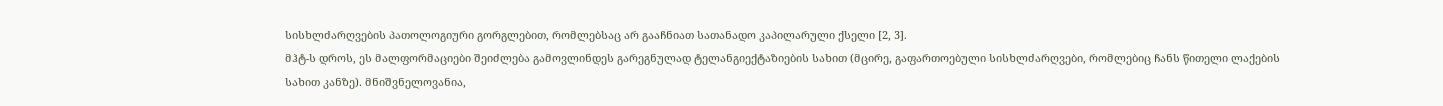სისხლძარღვების პათოლოგიური გორგლებით, რომლებსაც არ გააჩნიათ სათანადო კაპილარული ქსელი [2, 3].
მჰტ-ს დროს, ეს მალფორმაციები შეიძლება გამოვლინდეს გარეგნულად ტელანგიექტაზიების სახით (მცირე, გაფართოებული სისხლძარღვები, რომლებიც ჩანს წითელი ლაქების სახით კანზე). მნიშვნელოვანია,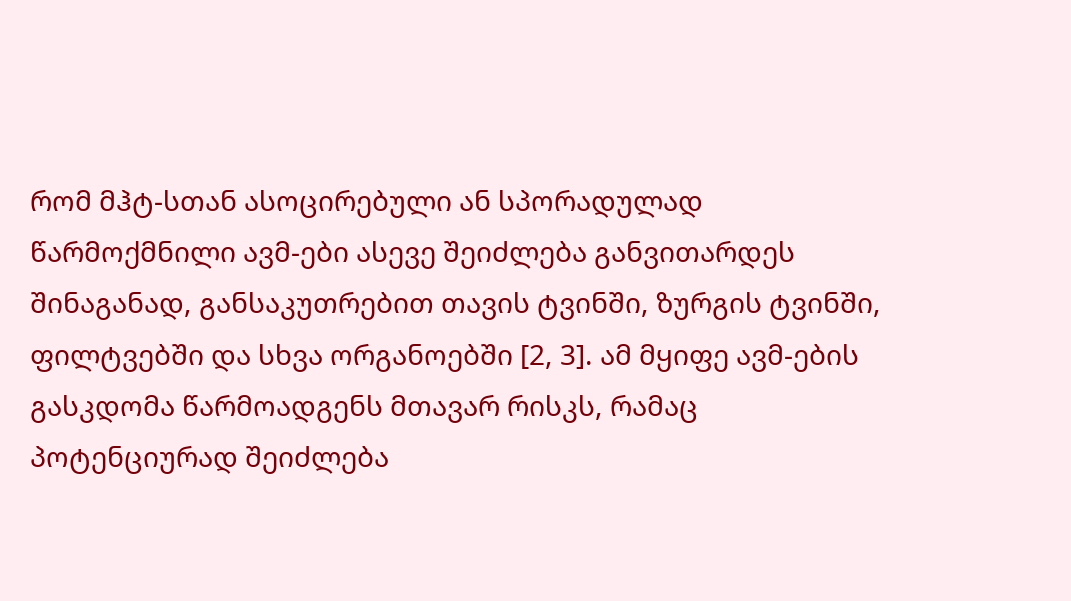რომ მჰტ-სთან ასოცირებული ან სპორადულად წარმოქმნილი ავმ-ები ასევე შეიძლება განვითარდეს შინაგანად, განსაკუთრებით თავის ტვინში, ზურგის ტვინში, ფილტვებში და სხვა ორგანოებში [2, 3]. ამ მყიფე ავმ-ების გასკდომა წარმოადგენს მთავარ რისკს, რამაც პოტენციურად შეიძლება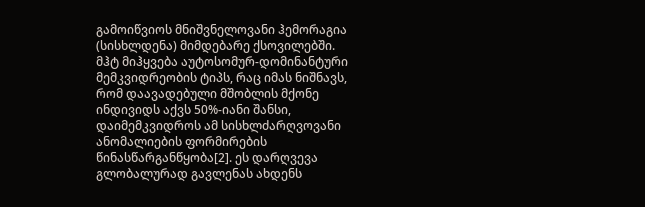გამოიწვიოს მნიშვნელოვანი ჰემორაგია (სისხლდენა) მიმდებარე ქსოვილებში.
მჰტ მიჰყვება აუტოსომურ-დომინანტური მემკვიდრეობის ტიპს, რაც იმას ნიშნავს, რომ დაავადებული მშობლის მქონე ინდივიდს აქვს 50%-იანი შანსი, დაიმემკვიდროს ამ სისხლძარღვოვანი ანომალიების ფორმირების წინასწარგანწყობა[2]. ეს დარღვევა გლობალურად გავლენას ახდენს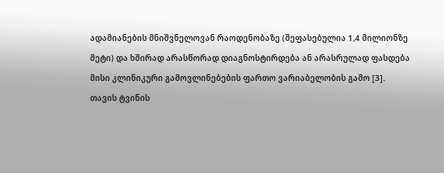ადამიანების მნიშვნელოვან რაოდენობაზე (შეფასებულია 1,4 მილიონზე მეტი) და ხშირად არასწორად დიაგნოსტირდება ან არასრულად ფასდება მისი კლინიკური გამოვლინებების ფართო ვარიაბელობის გამო [3].
თავის ტვინის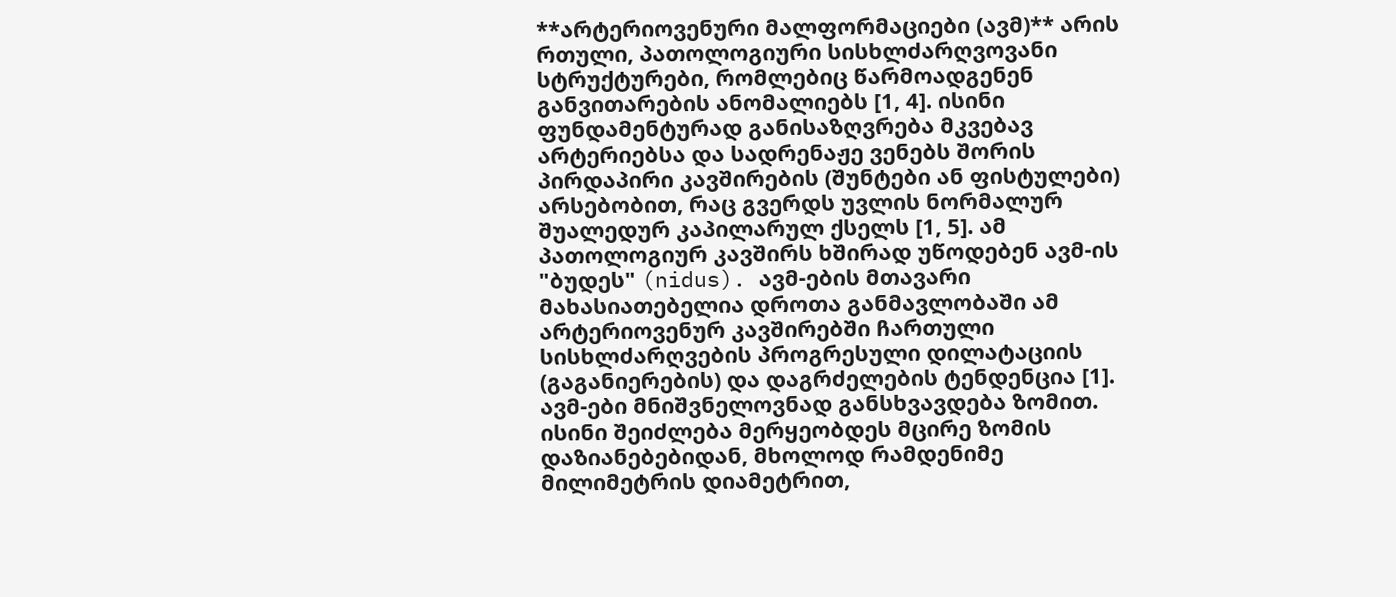**არტერიოვენური მალფორმაციები (ავმ)** არის რთული, პათოლოგიური სისხლძარღვოვანი სტრუქტურები, რომლებიც წარმოადგენენ განვითარების ანომალიებს [1, 4]. ისინი ფუნდამენტურად განისაზღვრება მკვებავ არტერიებსა და სადრენაჟე ვენებს შორის პირდაპირი კავშირების (შუნტები ან ფისტულები) არსებობით, რაც გვერდს უვლის ნორმალურ შუალედურ კაპილარულ ქსელს [1, 5]. ამ პათოლოგიურ კავშირს ხშირად უწოდებენ ავმ-ის "ბუდეს" (nidus). ავმ-ების მთავარი მახასიათებელია დროთა განმავლობაში ამ არტერიოვენურ კავშირებში ჩართული სისხლძარღვების პროგრესული დილატაციის (გაგანიერების) და დაგრძელების ტენდენცია [1].
ავმ-ები მნიშვნელოვნად განსხვავდება ზომით. ისინი შეიძლება მერყეობდეს მცირე ზომის დაზიანებებიდან, მხოლოდ რამდენიმე მილიმეტრის დიამეტრით,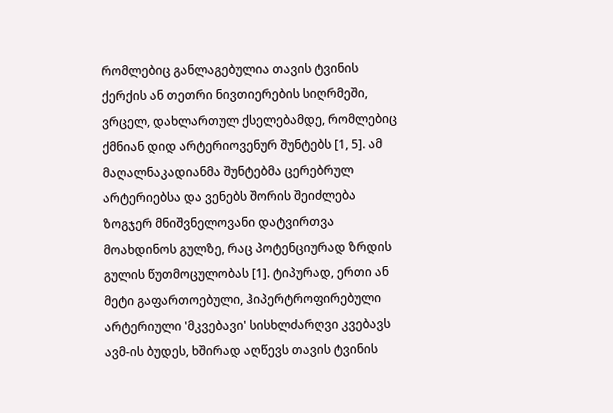რომლებიც განლაგებულია თავის ტვინის ქერქის ან თეთრი ნივთიერების სიღრმეში, ვრცელ, დახლართულ ქსელებამდე, რომლებიც ქმნიან დიდ არტერიოვენურ შუნტებს [1, 5]. ამ მაღალნაკადიანმა შუნტებმა ცერებრულ არტერიებსა და ვენებს შორის შეიძლება ზოგჯერ მნიშვნელოვანი დატვირთვა მოახდინოს გულზე, რაც პოტენციურად ზრდის გულის წუთმოცულობას [1]. ტიპურად, ერთი ან მეტი გაფართოებული, ჰიპერტროფირებული არტერიული 'მკვებავი' სისხლძარღვი კვებავს ავმ-ის ბუდეს, ხშირად აღწევს თავის ტვინის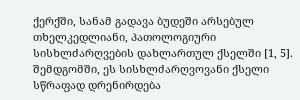ქერქში, სანამ გადავა ბუდეში არსებულ თხელკედლიანი, პათოლოგიური სისხლძარღვების დახლართულ ქსელში [1, 5]. შემდგომში, ეს სისხლძარღვოვანი ქსელი სწრაფად დრენირდება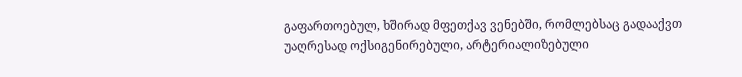გაფართოებულ, ხშირად მფეთქავ ვენებში, რომლებსაც გადააქვთ უაღრესად ოქსიგენირებული, არტერიალიზებული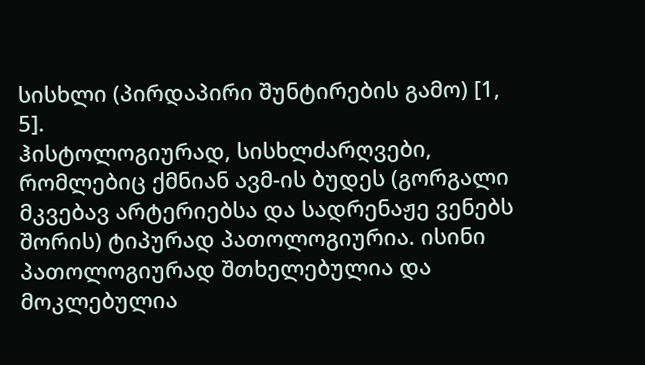სისხლი (პირდაპირი შუნტირების გამო) [1, 5].
ჰისტოლოგიურად, სისხლძარღვები, რომლებიც ქმნიან ავმ-ის ბუდეს (გორგალი მკვებავ არტერიებსა და სადრენაჟე ვენებს შორის) ტიპურად პათოლოგიურია. ისინი პათოლოგიურად შთხელებულია და მოკლებულია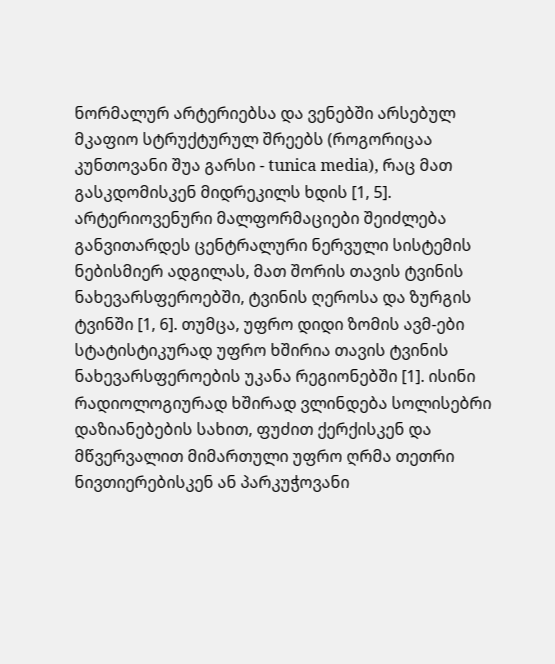ნორმალურ არტერიებსა და ვენებში არსებულ მკაფიო სტრუქტურულ შრეებს (როგორიცაა კუნთოვანი შუა გარსი - tunica media), რაც მათ გასკდომისკენ მიდრეკილს ხდის [1, 5].
არტერიოვენური მალფორმაციები შეიძლება განვითარდეს ცენტრალური ნერვული სისტემის ნებისმიერ ადგილას, მათ შორის თავის ტვინის ნახევარსფეროებში, ტვინის ღეროსა და ზურგის ტვინში [1, 6]. თუმცა, უფრო დიდი ზომის ავმ-ები სტატისტიკურად უფრო ხშირია თავის ტვინის ნახევარსფეროების უკანა რეგიონებში [1]. ისინი რადიოლოგიურად ხშირად ვლინდება სოლისებრი დაზიანებების სახით, ფუძით ქერქისკენ და მწვერვალით მიმართული უფრო ღრმა თეთრი ნივთიერებისკენ ან პარკუჭოვანი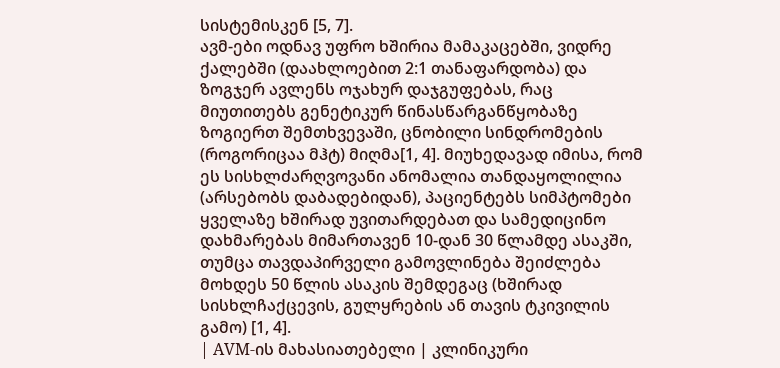სისტემისკენ [5, 7].
ავმ-ები ოდნავ უფრო ხშირია მამაკაცებში, ვიდრე ქალებში (დაახლოებით 2:1 თანაფარდობა) და ზოგჯერ ავლენს ოჯახურ დაჯგუფებას, რაც მიუთითებს გენეტიკურ წინასწარგანწყობაზე ზოგიერთ შემთხვევაში, ცნობილი სინდრომების (როგორიცაა მჰტ) მიღმა[1, 4]. მიუხედავად იმისა, რომ ეს სისხლძარღვოვანი ანომალია თანდაყოლილია (არსებობს დაბადებიდან), პაციენტებს სიმპტომები ყველაზე ხშირად უვითარდებათ და სამედიცინო დახმარებას მიმართავენ 10-დან 30 წლამდე ასაკში, თუმცა თავდაპირველი გამოვლინება შეიძლება მოხდეს 50 წლის ასაკის შემდეგაც (ხშირად სისხლჩაქცევის, გულყრების ან თავის ტკივილის გამო) [1, 4].
| AVM-ის მახასიათებელი | კლინიკური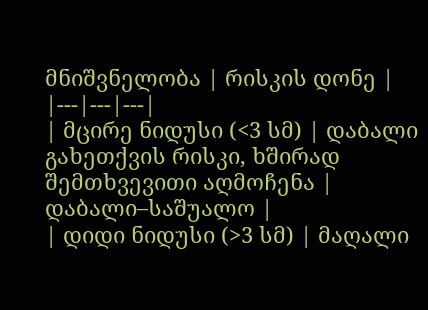მნიშვნელობა | რისკის დონე |
|---|---|---|
| მცირე ნიდუსი (<3 სმ) | დაბალი გახეთქვის რისკი, ხშირად შემთხვევითი აღმოჩენა | დაბალი–საშუალო |
| დიდი ნიდუსი (>3 სმ) | მაღალი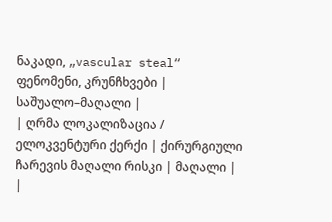ნაკადი, „vascular steal“ ფენომენი, კრუნჩხვები | საშუალო–მაღალი |
| ღრმა ლოკალიზაცია / ელოკვენტური ქერქი | ქირურგიული ჩარევის მაღალი რისკი | მაღალი |
|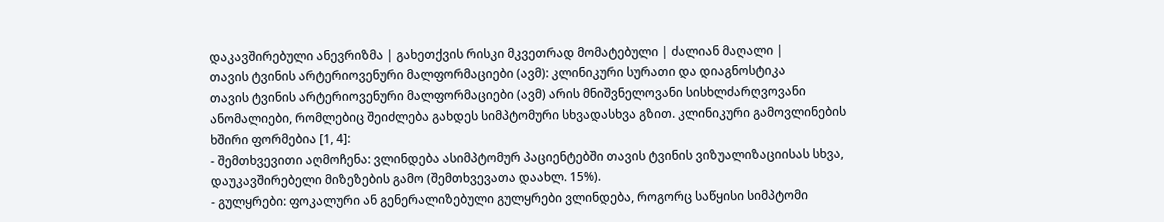დაკავშირებული ანევრიზმა | გახეთქვის რისკი მკვეთრად მომატებული | ძალიან მაღალი |
თავის ტვინის არტერიოვენური მალფორმაციები (ავმ): კლინიკური სურათი და დიაგნოსტიკა
თავის ტვინის არტერიოვენური მალფორმაციები (ავმ) არის მნიშვნელოვანი სისხლძარღვოვანი ანომალიები, რომლებიც შეიძლება გახდეს სიმპტომური სხვადასხვა გზით. კლინიკური გამოვლინების ხშირი ფორმებია [1, 4]:
- შემთხვევითი აღმოჩენა: ვლინდება ასიმპტომურ პაციენტებში თავის ტვინის ვიზუალიზაციისას სხვა, დაუკავშირებელი მიზეზების გამო (შემთხვევათა დაახლ. 15%).
- გულყრები: ფოკალური ან გენერალიზებული გულყრები ვლინდება, როგორც საწყისი სიმპტომი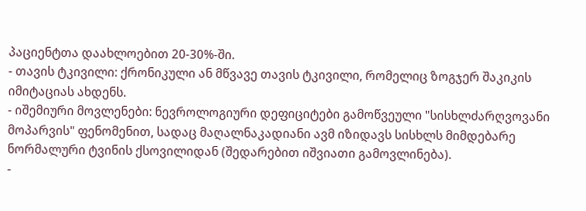პაციენტთა დაახლოებით 20-30%-ში.
- თავის ტკივილი: ქრონიკული ან მწვავე თავის ტკივილი, რომელიც ზოგჯერ შაკიკის იმიტაციას ახდენს.
- იშემიური მოვლენები: ნევროლოგიური დეფიციტები გამოწვეული "სისხლძარღვოვანი მოპარვის" ფენომენით, სადაც მაღალნაკადიანი ავმ იზიდავს სისხლს მიმდებარე ნორმალური ტვინის ქსოვილიდან (შედარებით იშვიათი გამოვლინება).
-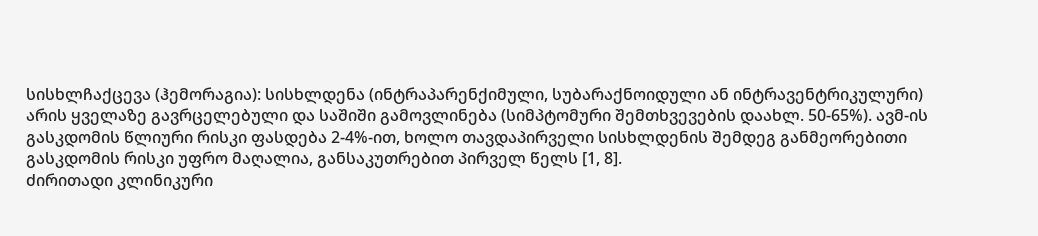სისხლჩაქცევა (ჰემორაგია): სისხლდენა (ინტრაპარენქიმული, სუბარაქნოიდული ან ინტრავენტრიკულური) არის ყველაზე გავრცელებული და საშიში გამოვლინება (სიმპტომური შემთხვევების დაახლ. 50-65%). ავმ-ის გასკდომის წლიური რისკი ფასდება 2-4%-ით, ხოლო თავდაპირველი სისხლდენის შემდეგ განმეორებითი გასკდომის რისკი უფრო მაღალია, განსაკუთრებით პირველ წელს [1, 8].
ძირითადი კლინიკური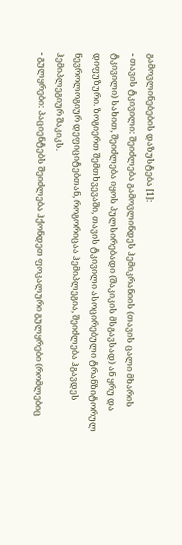გამოვლინებების დაზუსტება [1]:
- თავის ტკივილი: შეიძლება გამოვლინდეს ჰემიკრანიის (თავის ცალი მხარის ტკივილი) სახით, შეიძლება იყოს პულსირებადი (შაკიკის მსგავსად) ან ყრუ და დიფუზური. ზოგიერთ შემთხვევაში, თავის ტკივილი ასოცირებული ტრანზიტორულ ნევროლოგიურ დეფიციტებთან, როგორიცაა ჰემიპლეგია, შეიძლება ჰგავდეს ჰემიპლეგიურ შაკიკს.
- გულყრები: პაციენტებს შეიძლება ჰქონდეთ ფოკალური გულყრები (რომლებიც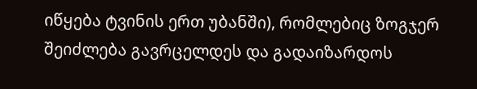იწყება ტვინის ერთ უბანში), რომლებიც ზოგჯერ შეიძლება გავრცელდეს და გადაიზარდოს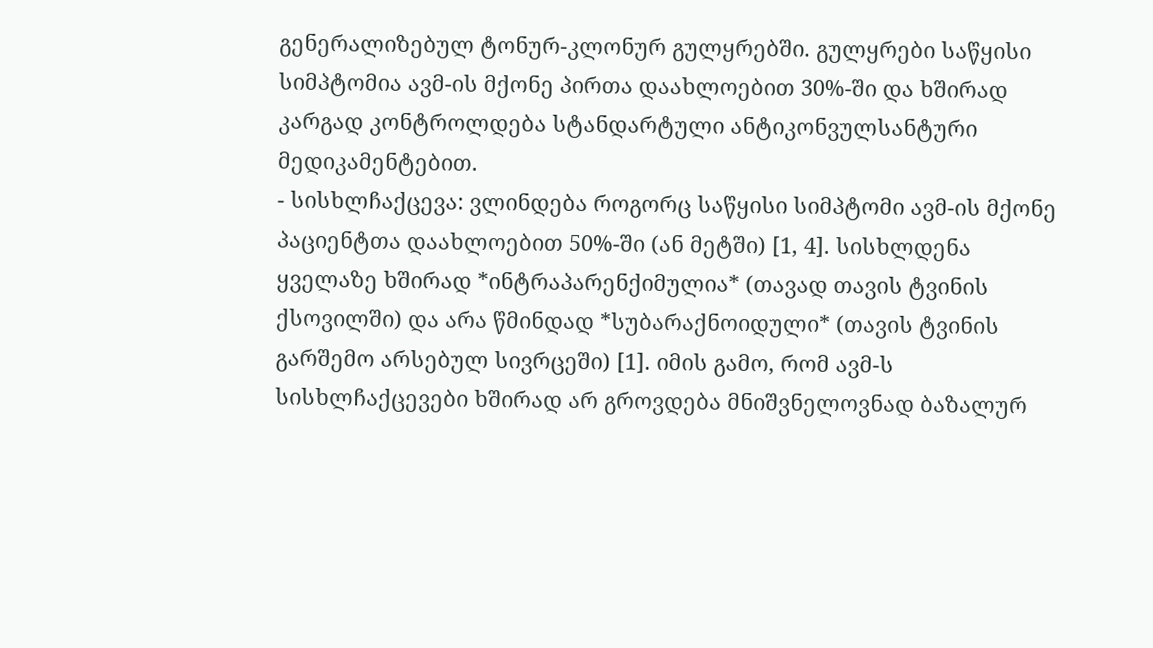გენერალიზებულ ტონურ-კლონურ გულყრებში. გულყრები საწყისი სიმპტომია ავმ-ის მქონე პირთა დაახლოებით 30%-ში და ხშირად კარგად კონტროლდება სტანდარტული ანტიკონვულსანტური მედიკამენტებით.
- სისხლჩაქცევა: ვლინდება როგორც საწყისი სიმპტომი ავმ-ის მქონე პაციენტთა დაახლოებით 50%-ში (ან მეტში) [1, 4]. სისხლდენა ყველაზე ხშირად *ინტრაპარენქიმულია* (თავად თავის ტვინის ქსოვილში) და არა წმინდად *სუბარაქნოიდული* (თავის ტვინის გარშემო არსებულ სივრცეში) [1]. იმის გამო, რომ ავმ-ს სისხლჩაქცევები ხშირად არ გროვდება მნიშვნელოვნად ბაზალურ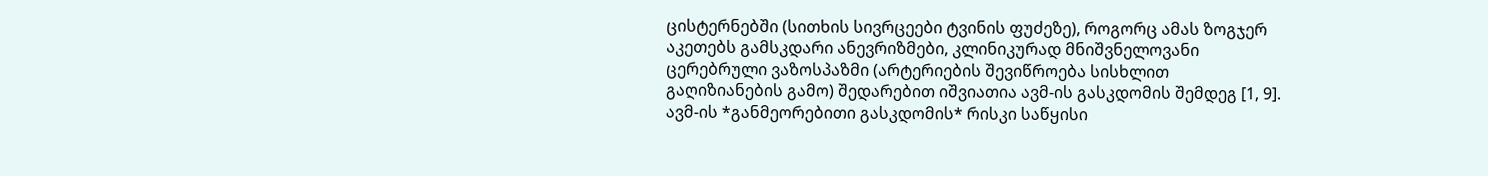ცისტერნებში (სითხის სივრცეები ტვინის ფუძეზე), როგორც ამას ზოგჯერ აკეთებს გამსკდარი ანევრიზმები, კლინიკურად მნიშვნელოვანი ცერებრული ვაზოსპაზმი (არტერიების შევიწროება სისხლით გაღიზიანების გამო) შედარებით იშვიათია ავმ-ის გასკდომის შემდეგ [1, 9].
ავმ-ის *განმეორებითი გასკდომის* რისკი საწყისი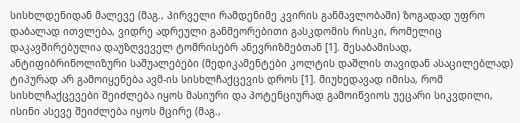სისხლდენიდან მალევე (მაგ., პირველი რამდენიმე კვირის განმავლობაში) ზოგადად უფრო დაბალად ითვლება, ვიდრე ადრეული განმეორებითი გასკდომის რისკი, რომელიც დაკავშირებულია დაუზღვეველ ტომრისებრ ანევრიზმებთან [1]. შესაბამისად, ანტიფიბრინოლიზური საშუალებები (მედიკამენტები კოლტის დაშლის თავიდან ასაცილებლად) ტიპურად არ გამოიყენება ავმ-ის სისხლჩაქცევის დროს [1]. მიუხედავად იმისა, რომ სისხლჩაქცევები შეიძლება იყოს მასიური და პოტენციურად გამოიწვიოს უეცარი სიკვდილი, ისინი ასევე შეიძლება იყოს მცირე (მაგ.,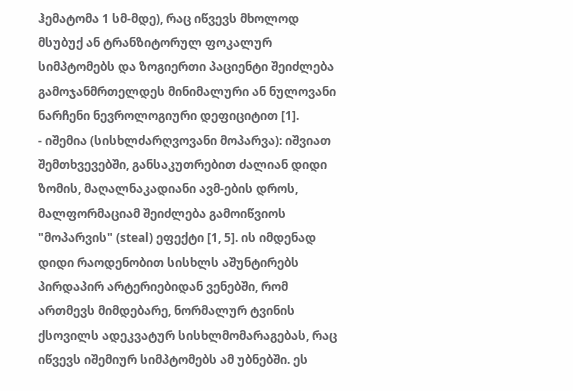ჰემატომა 1 სმ-მდე), რაც იწვევს მხოლოდ მსუბუქ ან ტრანზიტორულ ფოკალურ სიმპტომებს და ზოგიერთი პაციენტი შეიძლება გამოჯანმრთელდეს მინიმალური ან ნულოვანი ნარჩენი ნევროლოგიური დეფიციტით [1].
- იშემია (სისხლძარღვოვანი მოპარვა): იშვიათ შემთხვევებში, განსაკუთრებით ძალიან დიდი ზომის, მაღალნაკადიანი ავმ-ების დროს, მალფორმაციამ შეიძლება გამოიწვიოს "მოპარვის" (steal) ეფექტი [1, 5]. ის იმდენად დიდი რაოდენობით სისხლს აშუნტირებს პირდაპირ არტერიებიდან ვენებში, რომ ართმევს მიმდებარე, ნორმალურ ტვინის ქსოვილს ადეკვატურ სისხლმომარაგებას, რაც იწვევს იშემიურ სიმპტომებს ამ უბნებში. ეს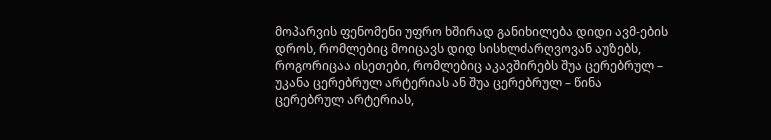მოპარვის ფენომენი უფრო ხშირად განიხილება დიდი ავმ-ების დროს, რომლებიც მოიცავს დიდ სისხლძარღვოვან აუზებს, როგორიცაა ისეთები, რომლებიც აკავშირებს შუა ცერებრულ – უკანა ცერებრულ არტერიას ან შუა ცერებრულ – წინა ცერებრულ არტერიას,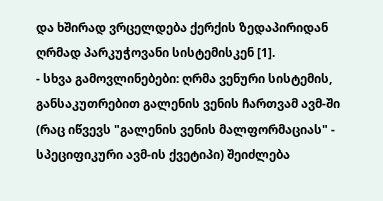და ხშირად ვრცელდება ქერქის ზედაპირიდან ღრმად პარკუჭოვანი სისტემისკენ [1].
- სხვა გამოვლინებები: ღრმა ვენური სისტემის, განსაკუთრებით გალენის ვენის ჩართვამ ავმ-ში (რაც იწვევს "გალენის ვენის მალფორმაციას" - სპეციფიკური ავმ-ის ქვეტიპი) შეიძლება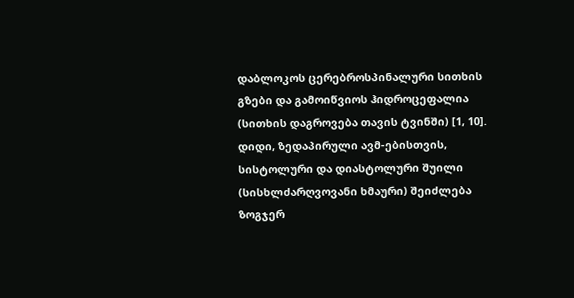დაბლოკოს ცერებროსპინალური სითხის გზები და გამოიწვიოს ჰიდროცეფალია (სითხის დაგროვება თავის ტვინში) [1, 10]. დიდი, ზედაპირული ავმ-ებისთვის, სისტოლური და დიასტოლური შუილი (სისხლძარღვოვანი ხმაური) შეიძლება ზოგჯერ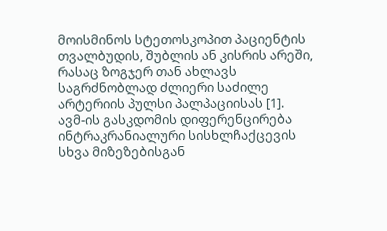მოისმინოს სტეთოსკოპით პაციენტის თვალბუდის, შუბლის ან კისრის არეში, რასაც ზოგჯერ თან ახლავს საგრძნობლად ძლიერი საძილე არტერიის პულსი პალპაციისას [1].
ავმ-ის გასკდომის დიფერენცირება ინტრაკრანიალური სისხლჩაქცევის სხვა მიზეზებისგან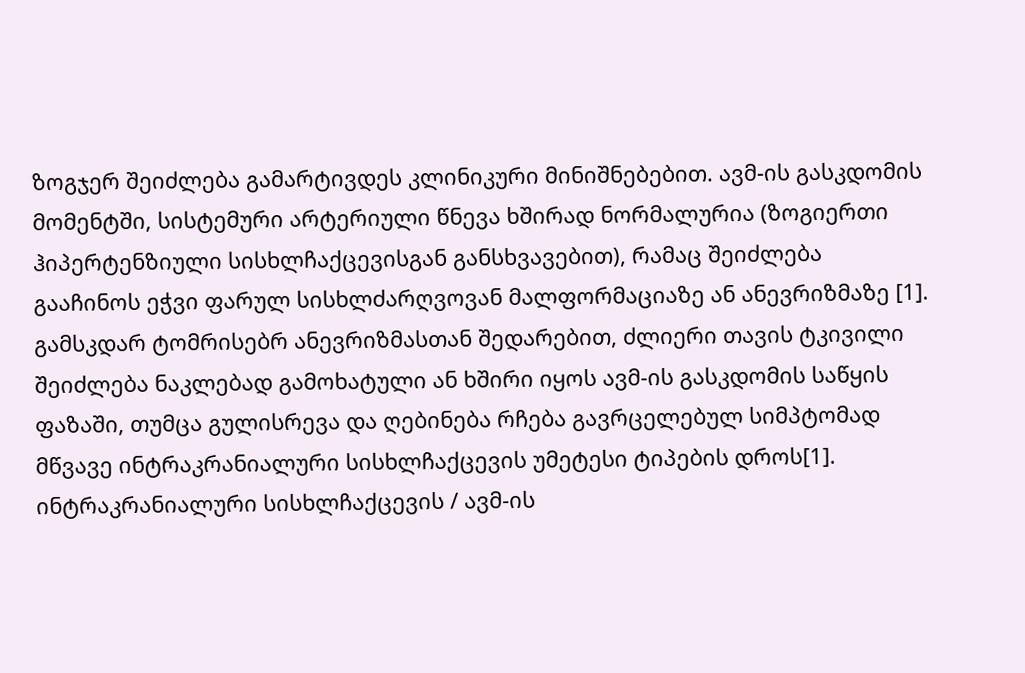ზოგჯერ შეიძლება გამარტივდეს კლინიკური მინიშნებებით. ავმ-ის გასკდომის მომენტში, სისტემური არტერიული წნევა ხშირად ნორმალურია (ზოგიერთი ჰიპერტენზიული სისხლჩაქცევისგან განსხვავებით), რამაც შეიძლება გააჩინოს ეჭვი ფარულ სისხლძარღვოვან მალფორმაციაზე ან ანევრიზმაზე [1]. გამსკდარ ტომრისებრ ანევრიზმასთან შედარებით, ძლიერი თავის ტკივილი შეიძლება ნაკლებად გამოხატული ან ხშირი იყოს ავმ-ის გასკდომის საწყის ფაზაში, თუმცა გულისრევა და ღებინება რჩება გავრცელებულ სიმპტომად მწვავე ინტრაკრანიალური სისხლჩაქცევის უმეტესი ტიპების დროს[1].
ინტრაკრანიალური სისხლჩაქცევის / ავმ-ის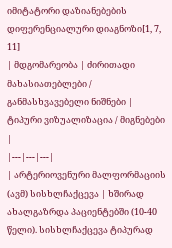იმიტატორი დაზიანებების დიფერენციალური დიაგნოზი[1, 7, 11]
| მდგომარეობა | ძირითადი მახასიათებლები / განმასხვავებელი ნიშნები | ტიპური ვიზუალიზაცია / მიგნებები |
|---|---|---|
| არტერიოვენური მალფორმაციის (ავმ) სისხლჩაქცევა | ხშირად ახალგაზრდა პაციენტებში (10-40 წელი). სისხლჩაქცევა ტიპურად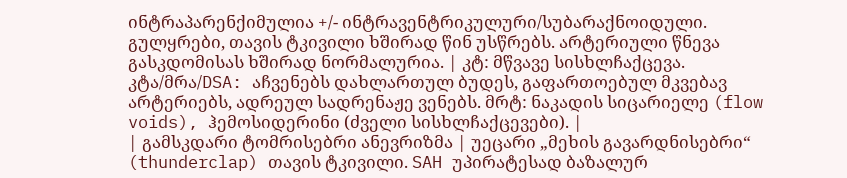ინტრაპარენქიმულია +/- ინტრავენტრიკულური/სუბარაქნოიდული. გულყრები, თავის ტკივილი ხშირად წინ უსწრებს. არტერიული წნევა გასკდომისას ხშირად ნორმალურია. | კტ: მწვავე სისხლჩაქცევა. კტა/მრა/DSA: აჩვენებს დახლართულ ბუდეს, გაფართოებულ მკვებავ არტერიებს, ადრეულ სადრენაჟე ვენებს. მრტ: ნაკადის სიცარიელე (flow voids), ჰემოსიდერინი (ძველი სისხლჩაქცევები). |
| გამსკდარი ტომრისებრი ანევრიზმა | უეცარი „მეხის გავარდნისებრი“ (thunderclap) თავის ტკივილი. SAH უპირატესად ბაზალურ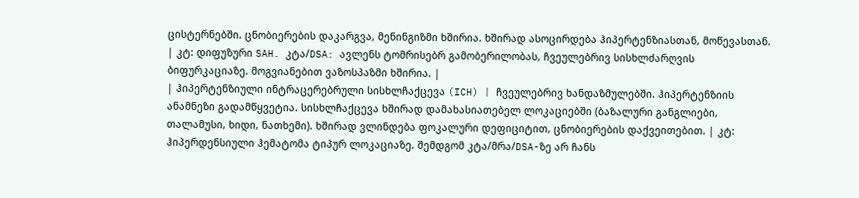ცისტერნებში. ცნობიერების დაკარგვა, მენინგიზმი ხშირია. ხშირად ასოცირდება ჰიპერტენზიასთან, მოწევასთან. | კტ: დიფუზური SAH. კტა/DSA: ავლენს ტომრისებრ გამობერილობას, ჩვეულებრივ სისხლძარღვის ბიფურკაციაზე. მოგვიანებით ვაზოსპაზმი ხშირია. |
| ჰიპერტენზიული ინტრაცერებრული სისხლჩაქცევა (ICH) | ჩვეულებრივ ხანდაზმულებში. ჰიპერტენზიის ანამნეზი გადამწყვეტია. სისხლჩაქცევა ხშირად დამახასიათებელ ლოკაციებში (ბაზალური განგლიები, თალამუსი, ხიდი, ნათხემი). ხშირად ვლინდება ფოკალური დეფიციტით, ცნობიერების დაქვეითებით. | კტ: ჰიპერდენსიული ჰემატომა ტიპურ ლოკაციაზე. შემდგომ კტა/მრა/DSA-ზე არ ჩანს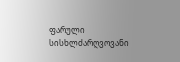ფარული სისხლძარღვოვანი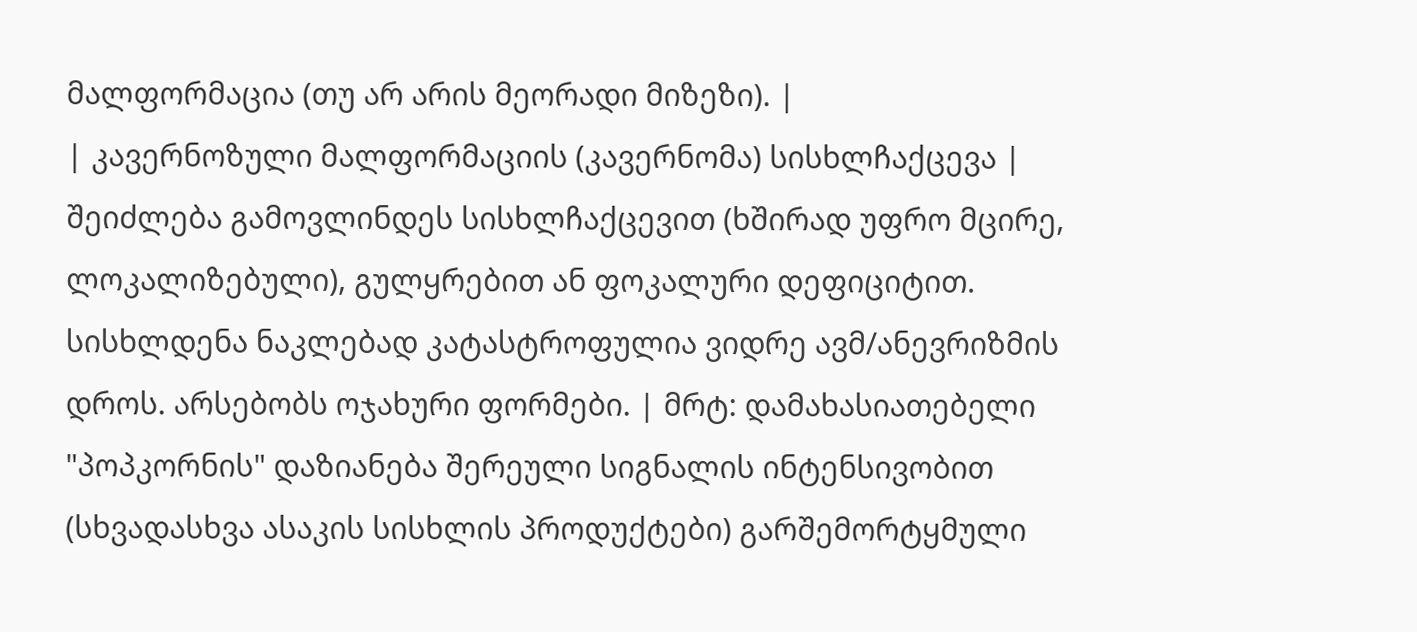მალფორმაცია (თუ არ არის მეორადი მიზეზი). |
| კავერნოზული მალფორმაციის (კავერნომა) სისხლჩაქცევა | შეიძლება გამოვლინდეს სისხლჩაქცევით (ხშირად უფრო მცირე, ლოკალიზებული), გულყრებით ან ფოკალური დეფიციტით. სისხლდენა ნაკლებად კატასტროფულია ვიდრე ავმ/ანევრიზმის დროს. არსებობს ოჯახური ფორმები. | მრტ: დამახასიათებელი "პოპკორნის" დაზიანება შერეული სიგნალის ინტენსივობით (სხვადასხვა ასაკის სისხლის პროდუქტები) გარშემორტყმული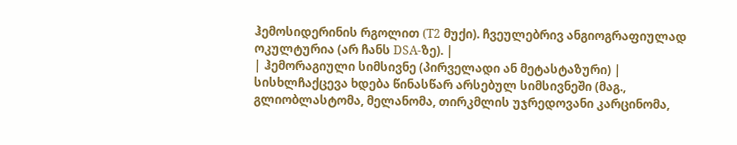ჰემოსიდერინის რგოლით (T2 მუქი). ჩვეულებრივ ანგიოგრაფიულად ოკულტურია (არ ჩანს DSA-ზე). |
| ჰემორაგიული სიმსივნე (პირველადი ან მეტასტაზური) | სისხლჩაქცევა ხდება წინასწარ არსებულ სიმსივნეში (მაგ., გლიობლასტომა, მელანომა, თირკმლის უჯრედოვანი კარცინომა,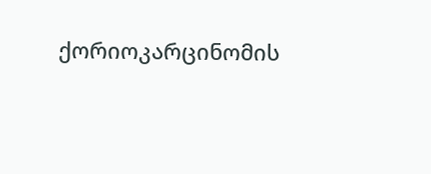ქორიოკარცინომის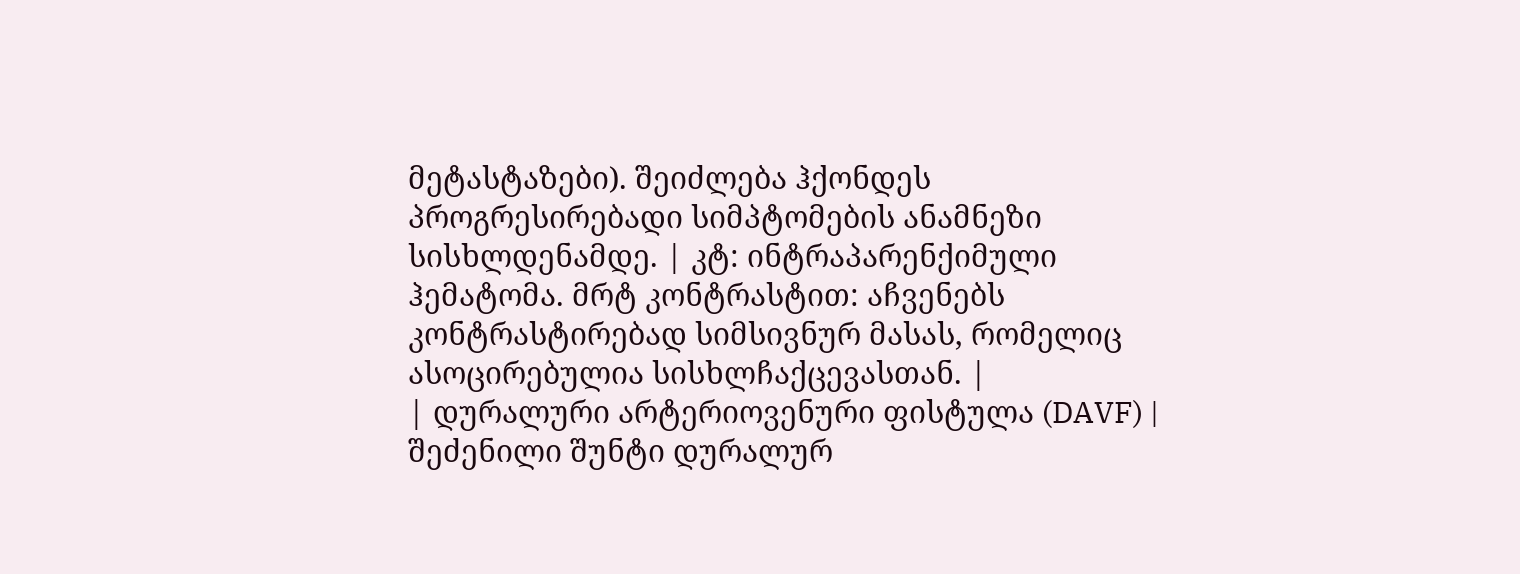მეტასტაზები). შეიძლება ჰქონდეს პროგრესირებადი სიმპტომების ანამნეზი სისხლდენამდე. | კტ: ინტრაპარენქიმული ჰემატომა. მრტ კონტრასტით: აჩვენებს კონტრასტირებად სიმსივნურ მასას, რომელიც ასოცირებულია სისხლჩაქცევასთან. |
| დურალური არტერიოვენური ფისტულა (DAVF) | შეძენილი შუნტი დურალურ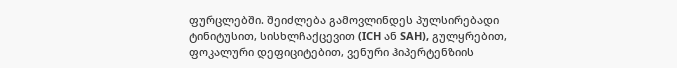ფურცლებში. შეიძლება გამოვლინდეს პულსირებადი ტინიტუსით, სისხლჩაქცევით (ICH ან SAH), გულყრებით, ფოკალური დეფიციტებით, ვენური ჰიპერტენზიის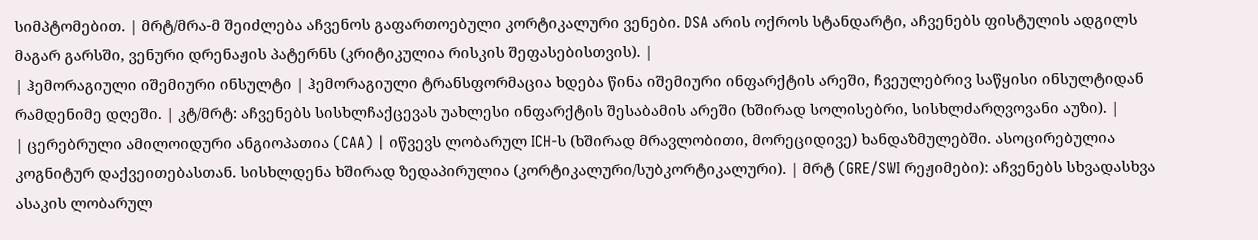სიმპტომებით. | მრტ/მრა-მ შეიძლება აჩვენოს გაფართოებული კორტიკალური ვენები. DSA არის ოქროს სტანდარტი, აჩვენებს ფისტულის ადგილს მაგარ გარსში, ვენური დრენაჟის პატერნს (კრიტიკულია რისკის შეფასებისთვის). |
| ჰემორაგიული იშემიური ინსულტი | ჰემორაგიული ტრანსფორმაცია ხდება წინა იშემიური ინფარქტის არეში, ჩვეულებრივ საწყისი ინსულტიდან რამდენიმე დღეში. | კტ/მრტ: აჩვენებს სისხლჩაქცევას უახლესი ინფარქტის შესაბამის არეში (ხშირად სოლისებრი, სისხლძარღვოვანი აუზი). |
| ცერებრული ამილოიდური ანგიოპათია (CAA) | იწვევს ლობარულ ICH-ს (ხშირად მრავლობითი, მორეციდივე) ხანდაზმულებში. ასოცირებულია კოგნიტურ დაქვეითებასთან. სისხლდენა ხშირად ზედაპირულია (კორტიკალური/სუბკორტიკალური). | მრტ (GRE/SWI რეჟიმები): აჩვენებს სხვადასხვა ასაკის ლობარულ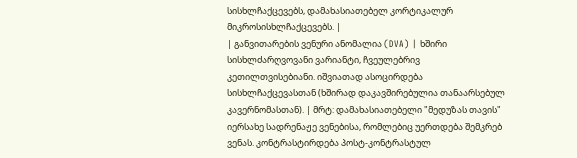სისხლჩაქცევებს, დამახასიათებელ კორტიკალურ მიკროსისხლჩაქცევებს. |
| განვითარების ვენური ანომალია (DVA) | ხშირი სისხლძარღვოვანი ვარიანტი, ჩვეულებრივ კეთილთვისებიანი. იშვიათად ასოცირდება სისხლჩაქცევასთან (ხშირად დაკავშირებულია თანაარსებულ კავერნომასთან). | მრტ: დამახასიათებელი "მედუზას თავის" იერსახე სადრენაჟე ვენებისა, რომლებიც უერთდება შემკრებ ვენას. კონტრასტირდება პოსტ-კონტრასტულ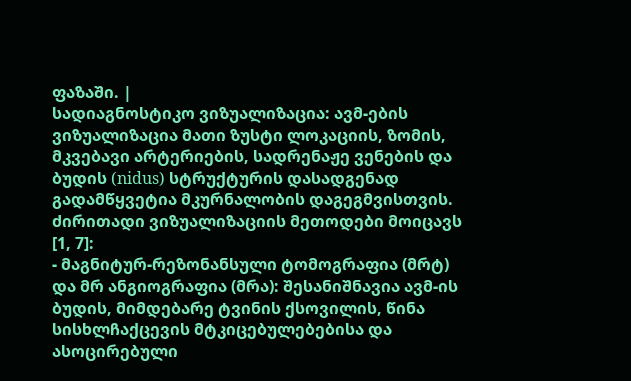ფაზაში. |
სადიაგნოსტიკო ვიზუალიზაცია: ავმ-ების ვიზუალიზაცია მათი ზუსტი ლოკაციის, ზომის, მკვებავი არტერიების, სადრენაჟე ვენების და ბუდის (nidus) სტრუქტურის დასადგენად გადამწყვეტია მკურნალობის დაგეგმვისთვის. ძირითადი ვიზუალიზაციის მეთოდები მოიცავს [1, 7]:
- მაგნიტურ-რეზონანსული ტომოგრაფია (მრტ) და მრ ანგიოგრაფია (მრა): შესანიშნავია ავმ-ის ბუდის, მიმდებარე ტვინის ქსოვილის, წინა სისხლჩაქცევის მტკიცებულებებისა და ასოცირებული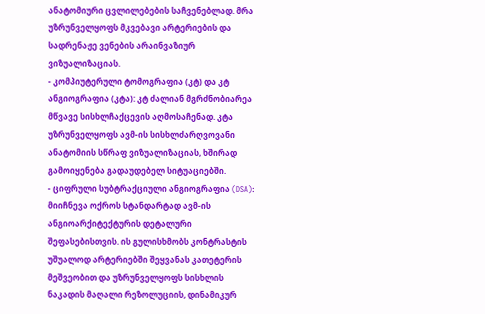ანატომიური ცვლილებების საჩვენებლად. მრა უზრუნველყოფს მკვებავი არტერიების და სადრენაჟე ვენების არაინვაზიურ ვიზუალიზაციას.
- კომპიუტერული ტომოგრაფია (კტ) და კტ ანგიოგრაფია (კტა): კტ ძალიან მგრძნობიარეა მწვავე სისხლჩაქცევის აღმოსაჩენად. კტა უზრუნველყოფს ავმ-ის სისხლძარღვოვანი ანატომიის სწრაფ ვიზუალიზაციას, ხშირად გამოიყენება გადაუდებელ სიტუაციებში.
- ციფრული სუბტრაქციული ანგიოგრაფია (DSA): მიიჩნევა ოქროს სტანდარტად ავმ-ის ანგიოარქიტექტურის დეტალური შეფასებისთვის. ის გულისხმობს კონტრასტის უშუალოდ არტერიებში შეყვანას კათეტერის მეშვეობით და უზრუნველყოფს სისხლის ნაკადის მაღალი რეზოლუციის, დინამიკურ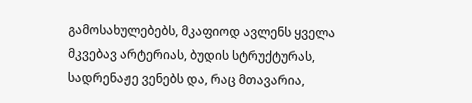გამოსახულებებს, მკაფიოდ ავლენს ყველა მკვებავ არტერიას, ბუდის სტრუქტურას, სადრენაჟე ვენებს და, რაც მთავარია,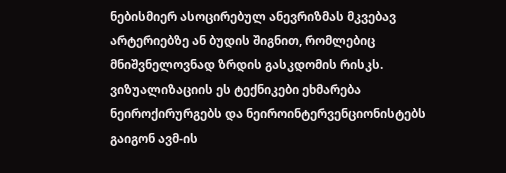ნებისმიერ ასოცირებულ ანევრიზმას მკვებავ არტერიებზე ან ბუდის შიგნით, რომლებიც მნიშვნელოვნად ზრდის გასკდომის რისკს.
ვიზუალიზაციის ეს ტექნიკები ეხმარება ნეიროქირურგებს და ნეიროინტერვენციონისტებს გაიგონ ავმ-ის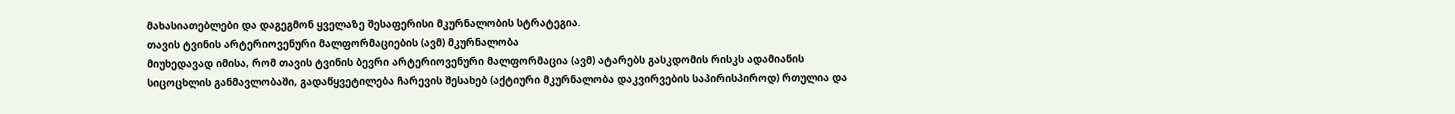მახასიათებლები და დაგეგმონ ყველაზე შესაფერისი მკურნალობის სტრატეგია.
თავის ტვინის არტერიოვენური მალფორმაციების (ავმ) მკურნალობა
მიუხედავად იმისა, რომ თავის ტვინის ბევრი არტერიოვენური მალფორმაცია (ავმ) ატარებს გასკდომის რისკს ადამიანის სიცოცხლის განმავლობაში, გადაწყვეტილება ჩარევის შესახებ (აქტიური მკურნალობა დაკვირვების საპირისპიროდ) რთულია და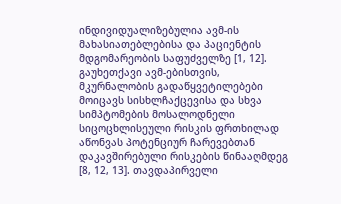ინდივიდუალიზებულია ავმ-ის მახასიათებლებისა და პაციენტის მდგომარეობის საფუძველზე [1, 12]. გაუხეთქავი ავმ-ებისთვის, მკურნალობის გადაწყვეტილებები მოიცავს სისხლჩაქცევისა და სხვა სიმპტომების მოსალოდნელი სიცოცხლისეული რისკის ფრთხილად აწონვას პოტენციურ ჩარევებთან დაკავშირებული რისკების წინააღმდეგ [8, 12, 13]. თავდაპირველი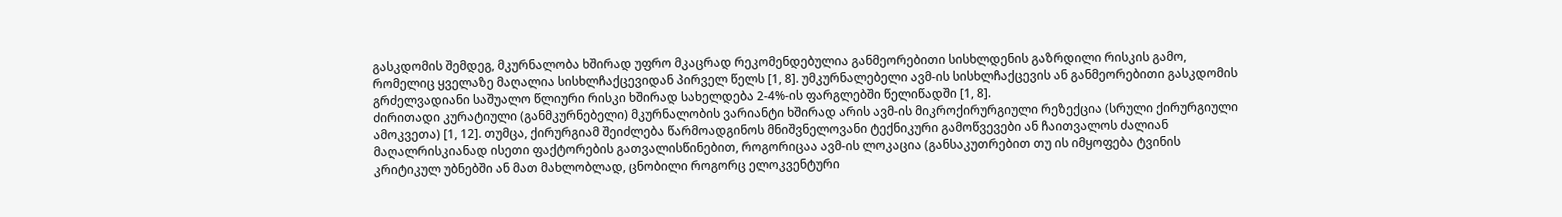გასკდომის შემდეგ, მკურნალობა ხშირად უფრო მკაცრად რეკომენდებულია განმეორებითი სისხლდენის გაზრდილი რისკის გამო, რომელიც ყველაზე მაღალია სისხლჩაქცევიდან პირველ წელს [1, 8]. უმკურნალებელი ავმ-ის სისხლჩაქცევის ან განმეორებითი გასკდომის გრძელვადიანი საშუალო წლიური რისკი ხშირად სახელდება 2-4%-ის ფარგლებში წელიწადში [1, 8].
ძირითადი კურატიული (განმკურნებელი) მკურნალობის ვარიანტი ხშირად არის ავმ-ის მიკროქირურგიული რეზექცია (სრული ქირურგიული ამოკვეთა) [1, 12]. თუმცა, ქირურგიამ შეიძლება წარმოადგინოს მნიშვნელოვანი ტექნიკური გამოწვევები ან ჩაითვალოს ძალიან მაღალრისკიანად ისეთი ფაქტორების გათვალისწინებით, როგორიცაა ავმ-ის ლოკაცია (განსაკუთრებით თუ ის იმყოფება ტვინის კრიტიკულ უბნებში ან მათ მახლობლად, ცნობილი როგორც ელოკვენტური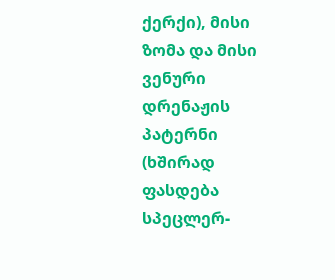ქერქი), მისი ზომა და მისი ვენური დრენაჟის პატერნი (ხშირად ფასდება სპეცლერ-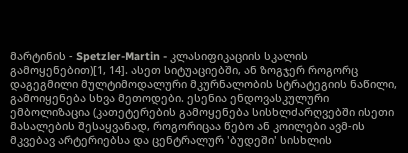მარტინის - Spetzler-Martin - კლასიფიკაციის სკალის გამოყენებით)[1, 14]. ასეთ სიტუაციებში, ან ზოგჯერ როგორც დაგეგმილი მულტიმოდალური მკურნალობის სტრატეგიის ნაწილი, გამოიყენება სხვა მეთოდები. ესენია ენდოვასკულური ემბოლიზაცია (კათეტერების გამოყენება სისხლძარღვებში ისეთი მასალების შესაყვანად, როგორიცაა წებო ან კოილები ავმ-ის მკვებავ არტერიებსა და ცენტრალურ 'ბუდეში' სისხლის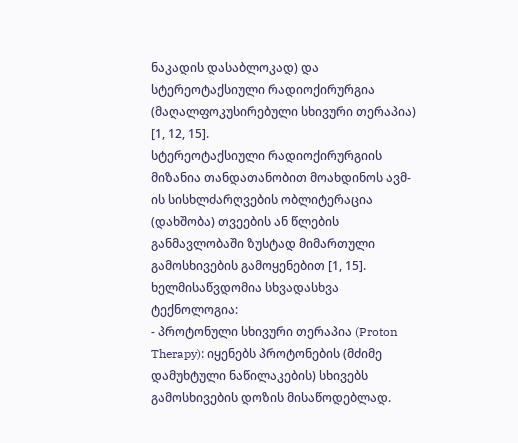ნაკადის დასაბლოკად) და სტერეოტაქსიული რადიოქირურგია (მაღალფოკუსირებული სხივური თერაპია) [1, 12, 15].
სტერეოტაქსიული რადიოქირურგიის მიზანია თანდათანობით მოახდინოს ავმ-ის სისხლძარღვების ობლიტერაცია (დახშობა) თვეების ან წლების განმავლობაში ზუსტად მიმართული გამოსხივების გამოყენებით [1, 15]. ხელმისაწვდომია სხვადასხვა ტექნოლოგია:
- პროტონული სხივური თერაპია (Proton Therapy): იყენებს პროტონების (მძიმე დამუხტული ნაწილაკების) სხივებს გამოსხივების დოზის მისაწოდებლად.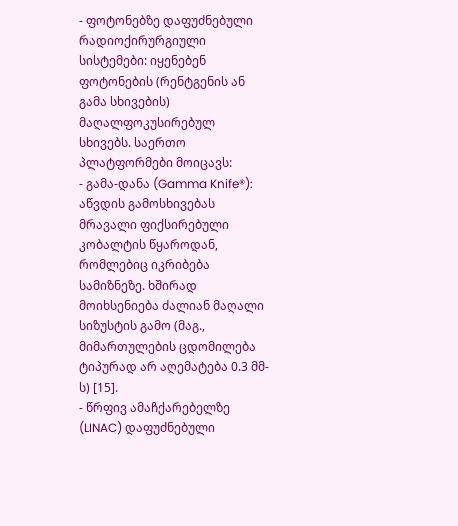- ფოტონებზე დაფუძნებული რადიოქირურგიული სისტემები: იყენებენ ფოტონების (რენტგენის ან გამა სხივების) მაღალფოკუსირებულ სხივებს. საერთო პლატფორმები მოიცავს:
- გამა-დანა (Gamma Knife®): აწვდის გამოსხივებას მრავალი ფიქსირებული კობალტის წყაროდან, რომლებიც იკრიბება სამიზნეზე. ხშირად მოიხსენიება ძალიან მაღალი სიზუსტის გამო (მაგ., მიმართულების ცდომილება ტიპურად არ აღემატება 0.3 მმ-ს) [15].
- წრფივ ამაჩქარებელზე (LINAC) დაფუძნებული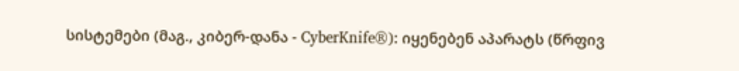სისტემები (მაგ., კიბერ-დანა - CyberKnife®): იყენებენ აპარატს (წრფივ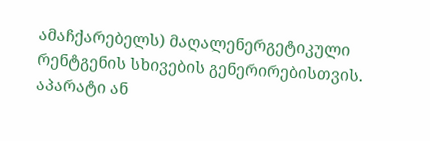ამაჩქარებელს) მაღალენერგეტიკული რენტგენის სხივების გენერირებისთვის. აპარატი ან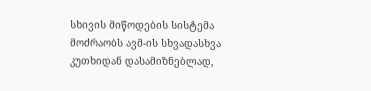სხივის მიწოდების სისტემა მოძრაობს ავმ-ის სხვადასხვა კუთხიდან დასამიზნებლად,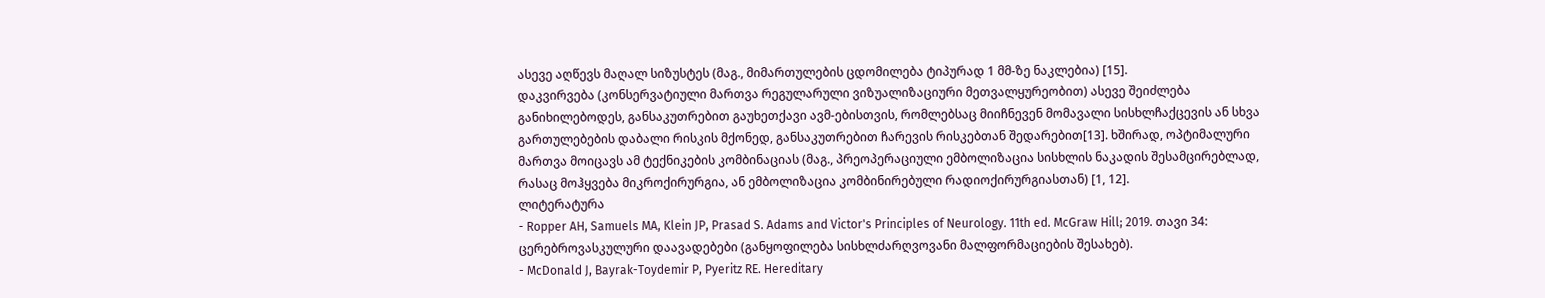ასევე აღწევს მაღალ სიზუსტეს (მაგ., მიმართულების ცდომილება ტიპურად 1 მმ-ზე ნაკლებია) [15].
დაკვირვება (კონსერვატიული მართვა რეგულარული ვიზუალიზაციური მეთვალყურეობით) ასევე შეიძლება განიხილებოდეს, განსაკუთრებით გაუხეთქავი ავმ-ებისთვის, რომლებსაც მიიჩნევენ მომავალი სისხლჩაქცევის ან სხვა გართულებების დაბალი რისკის მქონედ, განსაკუთრებით ჩარევის რისკებთან შედარებით[13]. ხშირად, ოპტიმალური მართვა მოიცავს ამ ტექნიკების კომბინაციას (მაგ., პრეოპერაციული ემბოლიზაცია სისხლის ნაკადის შესამცირებლად, რასაც მოჰყვება მიკროქირურგია, ან ემბოლიზაცია კომბინირებული რადიოქირურგიასთან) [1, 12].
ლიტერატურა
- Ropper AH, Samuels MA, Klein JP, Prasad S. Adams and Victor's Principles of Neurology. 11th ed. McGraw Hill; 2019. თავი 34: ცერებროვასკულური დაავადებები (განყოფილება სისხლძარღვოვანი მალფორმაციების შესახებ).
- McDonald J, Bayrak-Toydemir P, Pyeritz RE. Hereditary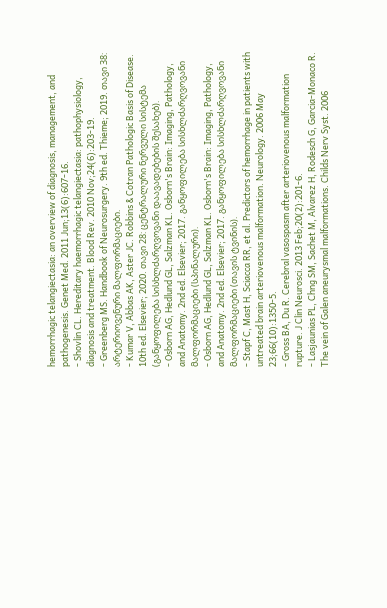hemorrhagic telangiectasia: an overview of diagnosis, management, and pathogenesis. Genet Med. 2011 Jun;13(6):607-16.
- Shovlin CL. Hereditary haemorrhagic telangiectasia: pathophysiology, diagnosis and treatment. Blood Rev. 2010 Nov;24(6):203-19.
- Greenberg MS. Handbook of Neurosurgery. 9th ed. Thieme; 2019. თავი 38: არტერიოვენური მალფორმაციები.
- Kumar V, Abbas AK, Aster JC. Robbins & Cotran Pathologic Basis of Disease. 10th ed. Elsevier; 2020. თავი 28: ცენტრალური ნერვული სისტემა (განყოფილება სისხლძარღვოვანი დაავადებების შესახებ).
- Osborn AG, Hedlund GL, Salzman KL. Osborn's Brain: Imaging, Pathology, and Anatomy. 2nd ed. Elsevier; 2017. განყოფილება სისხლძარღვოვანი მალფორმაციები (სპინალური).
- Osborn AG, Hedlund GL, Salzman KL. Osborn's Brain: Imaging, Pathology, and Anatomy. 2nd ed. Elsevier; 2017. განყოფილება სისხლძარღვოვანი მალფორმაციები (თავის ტვინის).
- Stapf C, Mast H, Sciacca RR, et al. Predictors of hemorrhage in patients with untreated brain arteriovenous malformation. Neurology. 2006 May 23;66(10):1350-5.
- Gross BA, Du R. Cerebral vasospasm after arteriovenous malformation rupture. J Clin Neurosci. 2013 Feb;20(2):201-6.
- Lasjaunias PL, Chng SM, Sachet M, Alvarez H, Rodesch G, Garcia-Monaco R. The vein of Galen aneurysmal malformations. Childs Nerv Syst. 2006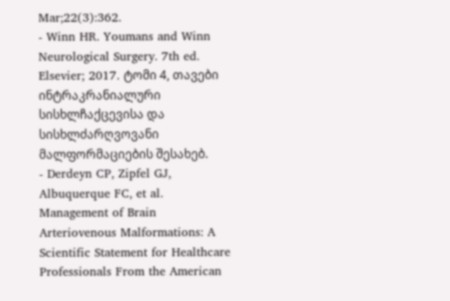Mar;22(3):362.
- Winn HR. Youmans and Winn Neurological Surgery. 7th ed. Elsevier; 2017. ტომი 4, თავები ინტრაკრანიალური სისხლჩაქცევისა და სისხლძარღვოვანი მალფორმაციების შესახებ.
- Derdeyn CP, Zipfel GJ, Albuquerque FC, et al. Management of Brain Arteriovenous Malformations: A Scientific Statement for Healthcare Professionals From the American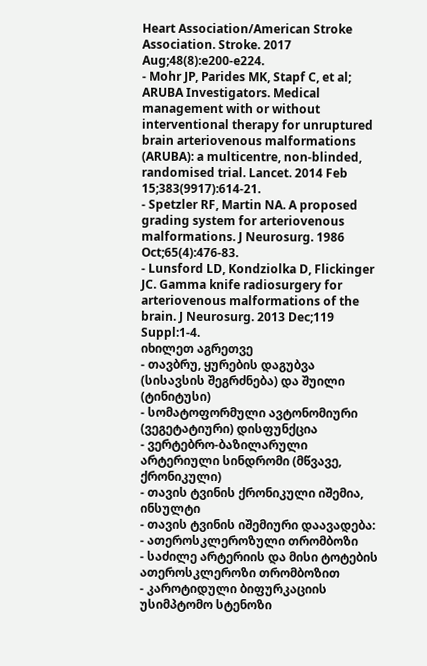Heart Association/American Stroke Association. Stroke. 2017 Aug;48(8):e200-e224.
- Mohr JP, Parides MK, Stapf C, et al; ARUBA Investigators. Medical management with or without interventional therapy for unruptured brain arteriovenous malformations (ARUBA): a multicentre, non-blinded, randomised trial. Lancet. 2014 Feb 15;383(9917):614-21.
- Spetzler RF, Martin NA. A proposed grading system for arteriovenous malformations. J Neurosurg. 1986 Oct;65(4):476-83.
- Lunsford LD, Kondziolka D, Flickinger JC. Gamma knife radiosurgery for arteriovenous malformations of the brain. J Neurosurg. 2013 Dec;119 Suppl:1-4.
იხილეთ აგრეთვე
- თავბრუ, ყურების დაგუბვა (სისავსის შეგრძნება) და შუილი (ტინიტუსი)
- სომატოფორმული ავტონომიური (ვეგეტატიური) დისფუნქცია
- ვერტებრო-ბაზილარული არტერიული სინდრომი (მწვავე, ქრონიკული)
- თავის ტვინის ქრონიკული იშემია, ინსულტი
- თავის ტვინის იშემიური დაავადება:
- ათეროსკლეროზული თრომბოზი
- საძილე არტერიის და მისი ტოტების ათეროსკლეროზი თრომბოზით
- კაროტიდული ბიფურკაციის უსიმპტომო სტენოზი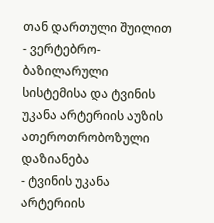თან დართული შუილით
- ვერტებრო-ბაზილარული სისტემისა და ტვინის უკანა არტერიის აუზის ათეროთრობოზული დაზიანება
- ტვინის უკანა არტერიის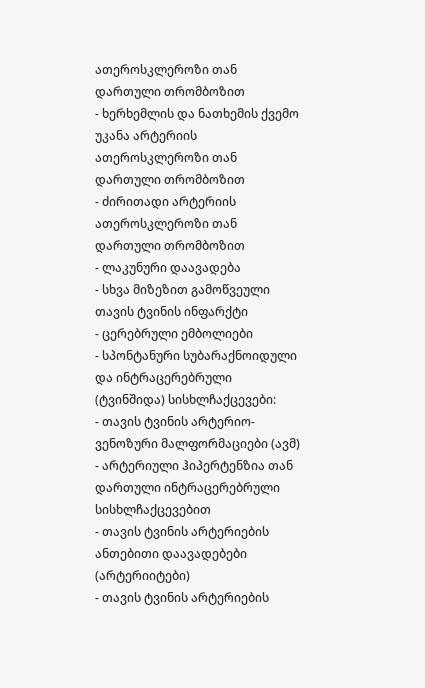ათეროსკლეროზი თან დართული თრომბოზით
- ხერხემლის და ნათხემის ქვემო უკანა არტერიის ათეროსკლეროზი თან დართული თრომბოზით
- ძირითადი არტერიის ათეროსკლეროზი თან დართული თრომბოზით
- ლაკუნური დაავადება
- სხვა მიზეზით გამოწვეული თავის ტვინის ინფარქტი
- ცერებრული ემბოლიები
- სპონტანური სუბარაქნოიდული და ინტრაცერებრული (ტვინშიდა) სისხლჩაქცევები:
- თავის ტვინის არტერიო-ვენოზური მალფორმაციები (ავმ)
- არტერიული ჰიპერტენზია თან დართული ინტრაცერებრული სისხლჩაქცევებით
- თავის ტვინის არტერიების ანთებითი დაავადებები (არტერიიტები)
- თავის ტვინის არტერიების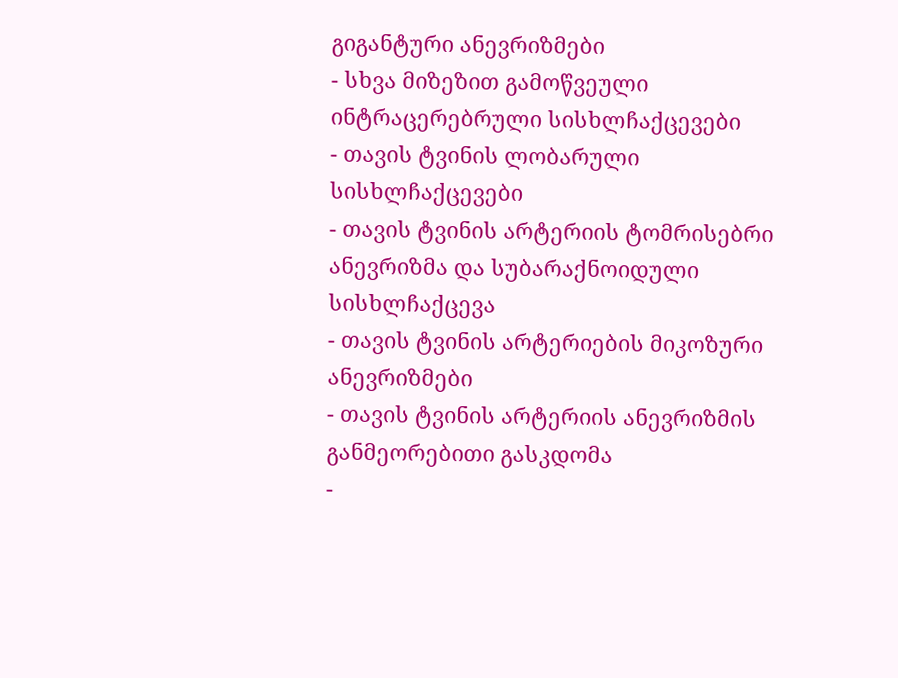გიგანტური ანევრიზმები
- სხვა მიზეზით გამოწვეული ინტრაცერებრული სისხლჩაქცევები
- თავის ტვინის ლობარული სისხლჩაქცევები
- თავის ტვინის არტერიის ტომრისებრი ანევრიზმა და სუბარაქნოიდული სისხლჩაქცევა
- თავის ტვინის არტერიების მიკოზური ანევრიზმები
- თავის ტვინის არტერიის ანევრიზმის განმეორებითი გასკდომა
-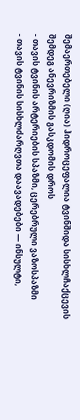შემაერთებელი (ღია) ჰიდროცეფალია ტვინშიდა სისხლჩაქცევის შემდეგ ანევრიზმის გასკდომის დროს
- თავის ტვინის არტერიების სპაზმი, ცერებრული ვაზოსპაზმი
- თავის ტვინის სისხლძარღვთა დაავადებები — ინსულტი,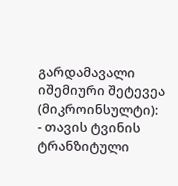გარდამავალი იშემიური შეტევეა (მიკროინსულტი):
- თავის ტვინის ტრანზიტული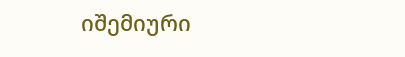იშემიური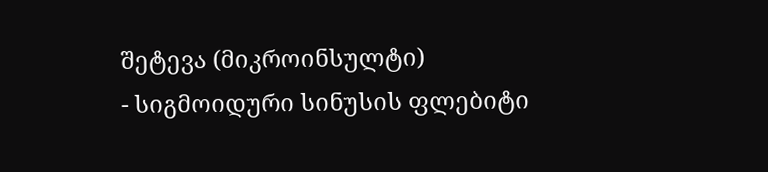შეტევა (მიკროინსულტი)
- სიგმოიდური სინუსის ფლებიტი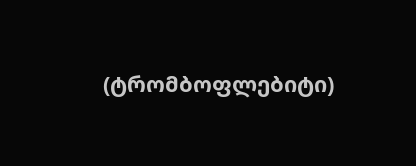(ტრომბოფლებიტი)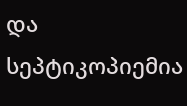და სეპტიკოპიემია